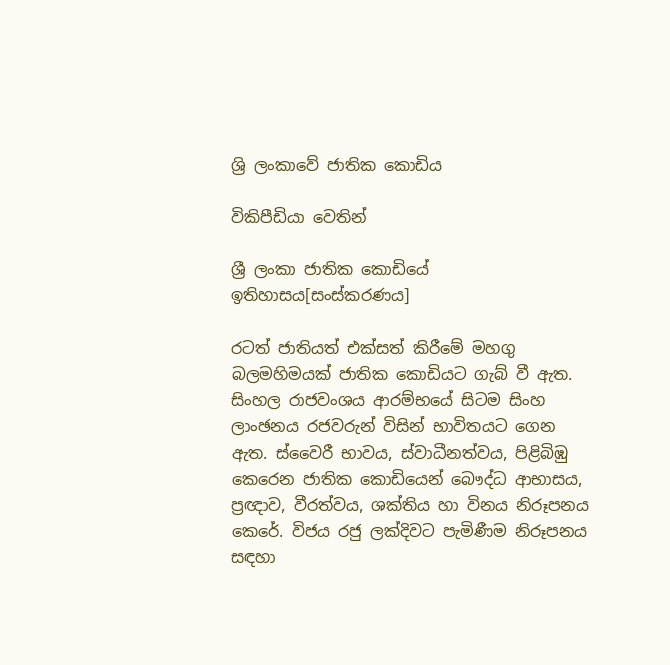ශ්‍රි ලංකාවේ ජාතික කොඩිය

විකිපීඩියා වෙතින්

ශ්‍රී ලංකා ජාතික කොඩියේ ඉතිහාසය[සංස්කරණය]

රටත් ජාතියත් එක්සත් කිරීමේ මහගු බලමහිමයක් ජාතික කොඩියට ගැබ් වී ඇත. සිංහල රාජවංශය ආරම්භයේ සිටම සිංහ ලාංඡනය රජවරුන් විසින් භාවිතයට ගෙන ඇත. ස්වෛරී භාවය, ස්වාධීනත්වය, පිළිබිඹු කෙරෙන ජාතික කොඩියෙන් බෞද්ධ ආභාසය, ප්‍රඥාව, වීරත්වය, ශක්තිය හා විනය නිරූපනය කෙරේ. විජය රජු ලක්දිවට පැමිණීම නිරූපනය සඳහා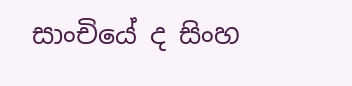සාංචියේ ද සිංහ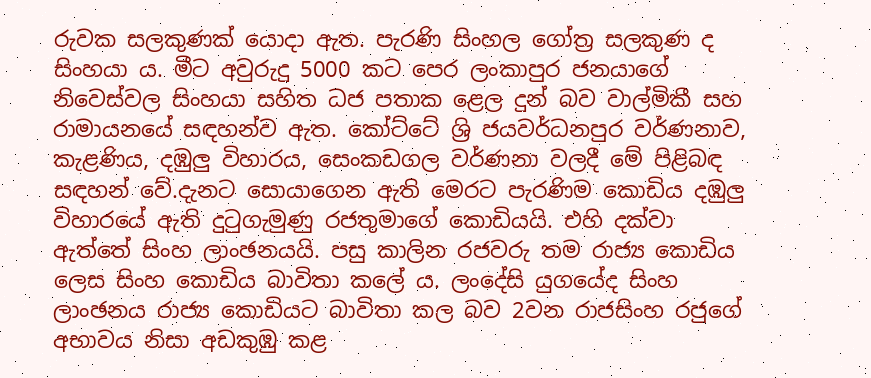රුවක සලකුණක් යොදා ඇත. පැරණි සිංහල ගෝත්‍ර සලකුණ ද සිංහයා ය. මීට අවුරුදු 5000 කට පෙර ලංකාපුර ජනයාගේ නිවෙස්වල සිංහයා සහිත ධජ පතාක ළෙල දුන් බව වාල්මිකී සහ රාමායනයේ සඳහන්ව ඇත. කෝට්ටේ ශ්‍රි ජයවර්ධනපුර වර්ණනාව, කැළණිය, දඹුලු විහාරය, සෙංකඩගල වර්ණනා වලදී මේ පිළිබඳ සඳහන් වේ.දැනට සොයාගෙන ඇති මෙරට පැරණිම කොඩිය දඹුලු විහාරයේ ඇති දුටුගැමුණු රජතුමාගේ කොඩියයි. එහි දක්වා ඇත්තේ සිංහ ලාංඡනයයි. පසු කාලින රජවරු තම රාජ්‍ය කොඩිය ලෙස සිංහ කොඩිය බාවිතා කලේ ය. ලංදේසි යුගයේද සිංහ ලාංඡනය රාජ්‍ය කොඩියට බාවිතා කල බව 2වන රාජසිංහ රජුගේ අභාවය නිසා අඩකුඹු කළ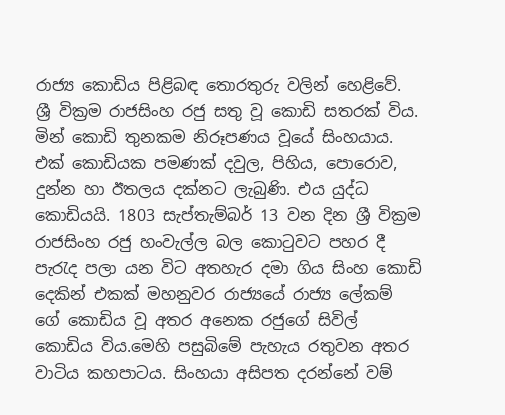රාජ්‍ය කොඩිය පිළිබඳ තොරතුරු වලින් හෙළිවේ. ශ්‍රී වික්‍රම රාජසිංහ රජු සතු වූ කොඩි සතරක් විය. මින් කොඩි තුනකම නිරූපණය වූයේ සිංහයාය. එක් කොඩියක පමණක් දවුල, පිහිය, පොරොව, දුන්න හා ඊතලය දක්නට ලැබුණි. එය යුද්ධ කොඩියයි. 1803 සැප්තැම්බර් 13 වන දින ශ්‍රී වික්‍රම රාජසිංහ රජු හංවැල්ල බල කොටුවට පහර දී පැරැද පලා යන විට අතහැර දමා ගිය සිංහ කොඩි දෙකින් එකක් මහනුවර රාජ්‍යයේ රාජ්‍ය ලේකම් ගේ කොඩිය වූ අතර අනෙක රජුගේ සිවිල් කොඩිය විය.මෙහි පසුබිමේ පැහැය රතුවන අතර වාටිය කහපාටය. සිංහයා අසිපත දරන්නේ වම්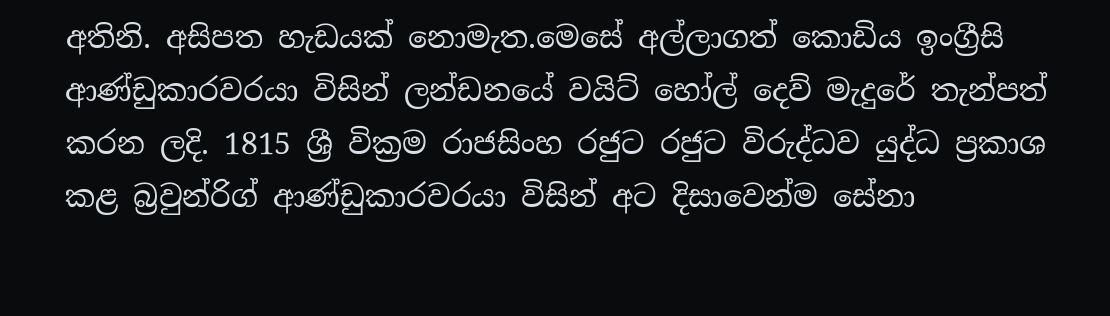අතිනි. අසිපත හැඩයක් නොමැත.මෙසේ අල්ලාගත් කොඩිය ඉංග්‍රීසි ආණ්ඩුකාරවරයා විසින් ලන්ඩනයේ වයිට් හෝල් දෙව් මැදුරේ තැන්පත් කරන ලදි. 1815 ශ්‍රී වික්‍රම රාජසිංහ රජුට රජුට විරුද්ධව යුද්ධ ප්‍රකාශ කළ බ්‍රවුන්රිග් ආණ්ඩුකාරවරයා විසින් අට දිසාවෙන්ම සේනා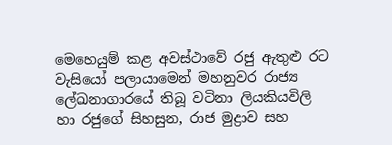මෙහෙයුම් කළ අවස්ථාවේ රජු ඇතුළු රට වැසියෝ පලායාමෙන් මහනුවර රාජ්‍ය ලේඛනාගාරයේ තිබූ වටිනා ලියකියවිලි හා රජුගේ සිහසුන, රාජ මුද්‍රාව සහ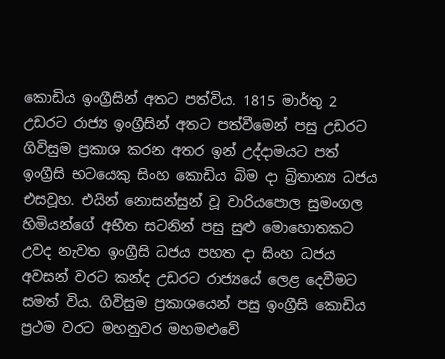කොඩිය ඉංග්‍රීසින් අතට පත්විය. 1815 මාර්තු 2 උඩරට රාජ්‍ය ඉංග්‍රීසින් අතට පත්වීමෙන් පසු උඩරට ගිවිසුම ප්‍රකාශ කරන අතර ඉන් උද්දාමයට පත් ඉංග්‍රීසි භටයෙකු සිංහ කොඩිය බිම දා බ්‍රිතාන්‍ය ධජය එසවූහ. එයින් නොසන්සුන් වූ වාරියපොල සුමංගල හිමියන්ගේ අභීත සටනින් පසු සුළු මොහොතකට උවද නැවත ඉංග්‍රීසි ධජය පහත දා සිංහ ධජය අවසන් වරට කන්ද උඩරට රාජ්‍යයේ ලෙළ දෙවීමට සමත් විය. ගිවිසුම ප්‍රකාශයෙන් පසු ඉංග්‍රීසි කොඩිය ප්‍රථම වරට මහනුවර මහමළුවේ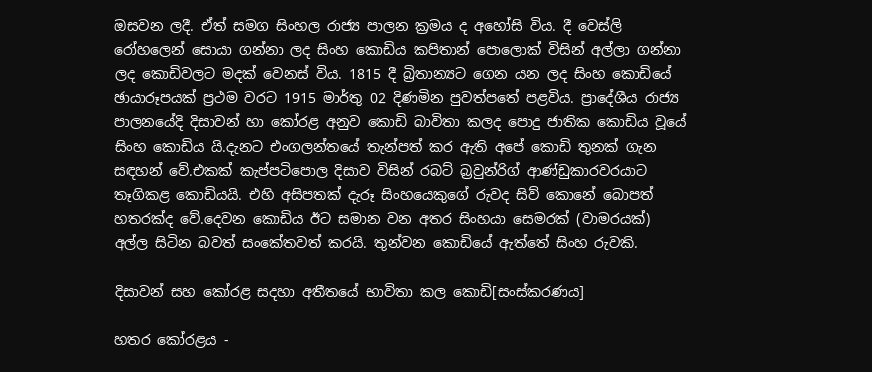ඔසවන ලදී. ඒත් සමග සිංහල රාජ්‍ය පාලන ක්‍රමය ද අහෝසි විය. දී වෙස්ලි රෝහලෙන් සොයා ගන්නා ලද සිංහ කොඩිය කපිතාන් පොලොක් විසින් අල්ලා ගන්නා ලද කොඩිවලට මදක් වෙනස් විය. 1815 දී බ්‍රිතාන්‍යට ගෙන යන ලද සිංහ කොඩියේ ඡායාරූපයක් ප්‍රථම වරට 1915 මාර්තු 02 දිණමින පුවත්පතේ පළවිය. ප්‍රාදේශීය රාජ්‍ය පාලනයේදි දිසාවන් හා කෝරළ අනුව කොඩි බාවිතා කලද පොදු ජාතික කොඩිය වූයේ සිංහ කොඩිය යි.දැනට එංගලන්තයේ තැන්පත් කර ඇති අපේ කොඩි තුනක් ගැන සඳහන් වේ.එකක් කැප්පටිපොල දිසාව විසින් රබට් බ්‍රවුන්රිග් ආණ්ඩුකාරවරයාට තෑගිකළ කොඩියයි. එහි අසිපතක් දැරූ සිංහයෙකුගේ රුවද සිව් කොනේ බොපත් හතරක්ද වේ.දෙවන කොඩිය ඊට සමාන වන අතර සිංහයා සෙමරක් (වාමරයක්) අල්ල සිටින බවත් සංකේතවත් කරයි. තුන්වන කොඩියේ ඇත්තේ සිංහ රුවකි.

දිසාවන් සහ කෝරළ සදහා අතීතයේ භාවිතා කල කොඩි[සංස්කරණය]

හතර කෝරළය -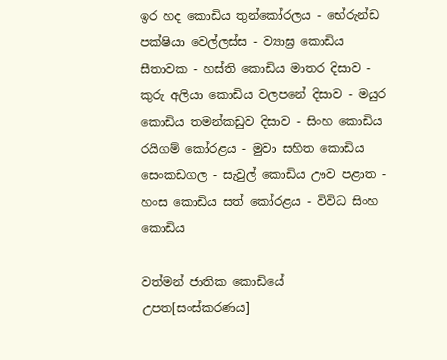ඉර හද කොඩිය තුන්කෝරලය - භේරුන්ඩ පක්ෂියා වෙල්ලස්ස - ව්‍යාඝ්‍ර කොඩිය සීතාවක - හස්ති කොඩිය මාතර දිසාව - කුරු අලියා කොඩිය වලපනේ දිසාව - මයුර කොඩිය තමන්කඩුව දිසාව - සිංහ කොඩිය රයිගම් කෝරළය - මුවා සහිත කොඩිය සෙංකඩගල - සැවුල් කොඩිය ඌව පළාත - හංස කොඩිය සත් කෝරළය - විවිධ සිංහ කොඩිය

වත්මන් ජාතික කොඩියේ උපත[සංස්කරණය]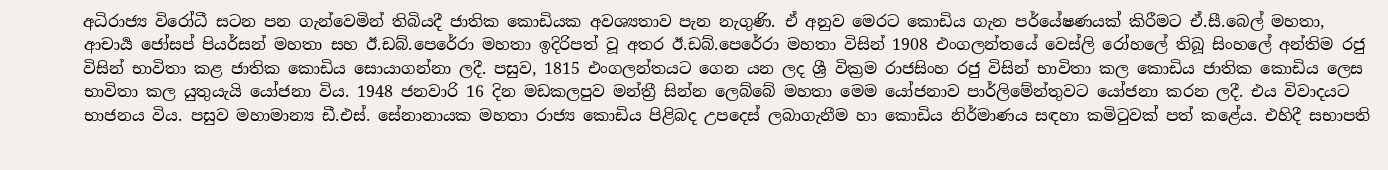අධිරාජ්‍ය විරෝධී සටන පන ගැන්වෙමින් තිබියදී ජාතික කොඩියක අවශ්‍යතාව පැන නැගුණි. ඒ අනුව මෙරට කොඩිය ගැන පර්යේෂණයක් කිරීමට ඒ.සී.බෙල් මහතා, ආචාර්‍ය ජෝසප් පියර්සන් මහතා සහ ඊ.ඩබ්.පෙරේරා මහතා ඉදිරිපත් වූ අතර ඊ.ඩබ්.පෙරේරා මහතා විසින් 1908 එංගලන්තයේ වෙස්ලි රෝහලේ තිබූ සිංහලේ අන්තිම රජු විසින් භාවිතා කළ ජාතික කොඩිය සොයාගන්නා ලදී. පසුව, 1815 එංගලන්තයට ගෙන යන ලද ශ්‍රී වික්‍රම රාජසිංහ රජු විසින් භාවිතා කල කොඩිය ජාතික කොඩිය ලෙස භාවිතා කල යුතුයැයි යෝජනා විය. 1948 ජනවාරි 16 දින මඩකලපුව මන්ත්‍රී සින්න ලෙබ්බේ මහතා මෙම යෝජනාව පාර්ලිමේන්තුවට යෝජනා කරන ලදී. එය විවාදයට භාජනය විය. පසුව මහාමාන්‍ය ඩී.එස්. සේනානායක මහතා රාජ්‍ය කොඩිය පිළිබද උපදෙස් ලබාගැනීම හා කොඩිය නිර්මාණය සඳහා කමිටුවක් පත් කළේය. එහිදී සභාපති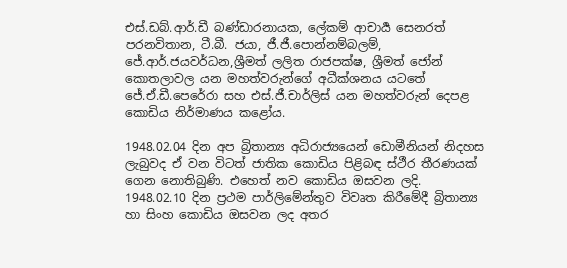එස්.ඩබ්.ආර්.ඩී බණ්ඩාරනායක, ලේකම් ආචාර්‍ය සෙනරත් පරනවිතාන, ටී.බී. ජයා, ජී.ජී.පොන්නම්බලම්, ජේ.ආර්.ජයවර්ධන,ශ්‍රීමත් ලලිත රාජපක්ෂ, ශ්‍රීමත් ජෝන් කොතලාවල යන මහත්වරුන්ගේ අධීක්ශනය යටතේ ජේ.ඒ.ඩී.පෙරේරා සහ එස්.ජී.චාර්ලිස් යන මහත්වරුන් දෙපළ කොඩිය නිර්මාණය කළෝය.

1948.02.04 දින අප බ්‍රිතාන්‍ය අධිරාජ්‍යයෙන් ඩොමීනියන් නිදහස ලැබුවද ඒ වන විටත් ජාතික කොඩිය පිළිබඳ ස්ථීර තීරණයක් ගෙන නොතිබුණි. එහෙත් නව කොඩිය ඔසවන ලදි. 1948.02.10 දින ප්‍රථම පාර්ලිමේන්තුව විවෘත කිරීමේදී බ්‍රිතාන්‍ය හා සිංහ කොඩිය ඔසවන ලද අතර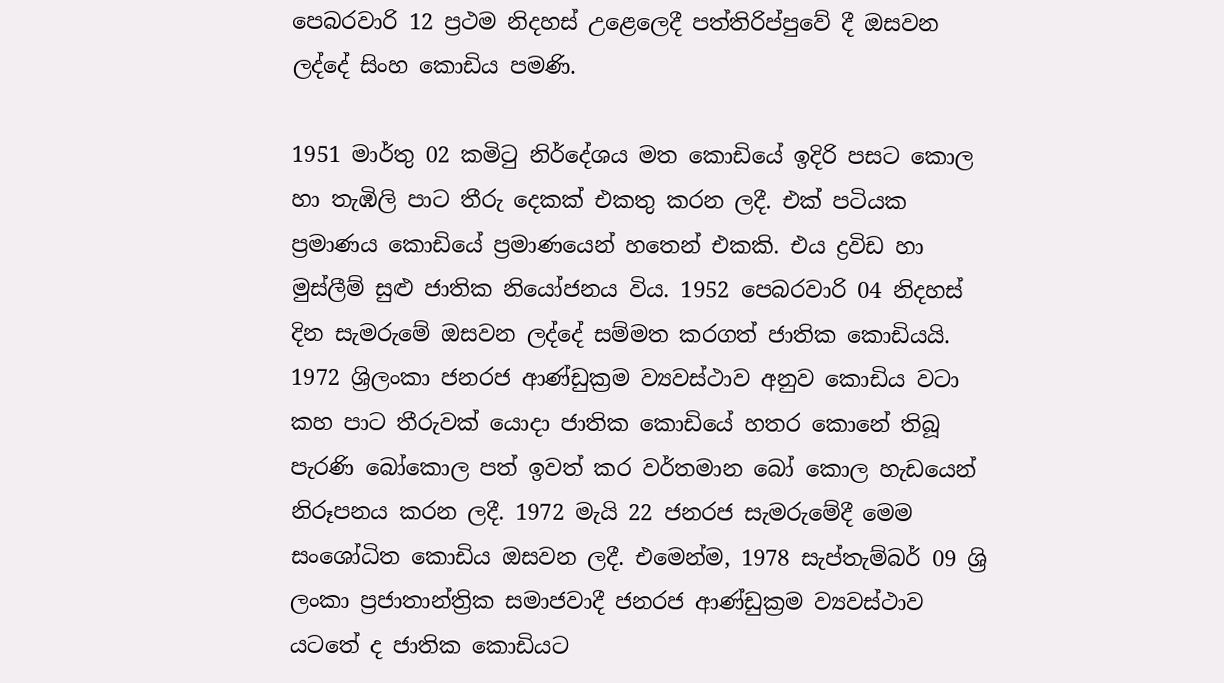පෙබරවාරි 12 ප්‍රථම නිදහස් උළෙලෙදී පත්තිරිප්පුවේ දී ඔසවන ලද්දේ සිංහ කොඩිය පමණි.

1951 මාර්තු 02 කමිටු නිර්දේශය මත කොඩියේ ඉදිරි පසට කොල හා තැඹිලි පාට තීරු දෙකක් එකතු කරන ලදී. එක් පටියක ප්‍රමාණය කොඩියේ ප්‍රමාණයෙන් හතෙන් එකකි. එය ද්‍රවිඩ හා මුස්ලීම් සුළු ජාතික නියෝජනය විය. 1952 පෙබරවාරි 04 නිදහස් දින සැමරුමේ ඔසවන ලද්දේ සම්මත කරගත් ජාතික කොඩියයි. 1972 ශ්‍රිලංකා ජනරජ ආණ්ඩුක්‍රම ව්‍යවස්ථාව අනුව කොඩිය වටා කහ පාට තීරුවක් යොදා ජාතික කොඩියේ හතර කොනේ තිබූ පැරණි බෝකොල පත් ඉවත් කර වර්තමාන බෝ කොල හැඩයෙන් නිරූපනය කරන ලදී. 1972 මැයි 22 ජනරජ සැමරුමේදී මෙම සංශෝධිත කොඩිය ඔසවන ලදී. එමෙන්ම, 1978 සැප්තැම්බර් 09 ශ්‍රි ලංකා ප්‍රජාතාන්ත්‍රික සමාජවාදී ජනරජ ආණ්ඩුක්‍රම ව්‍යවස්ථාව යටතේ ද ජාතික කොඩියට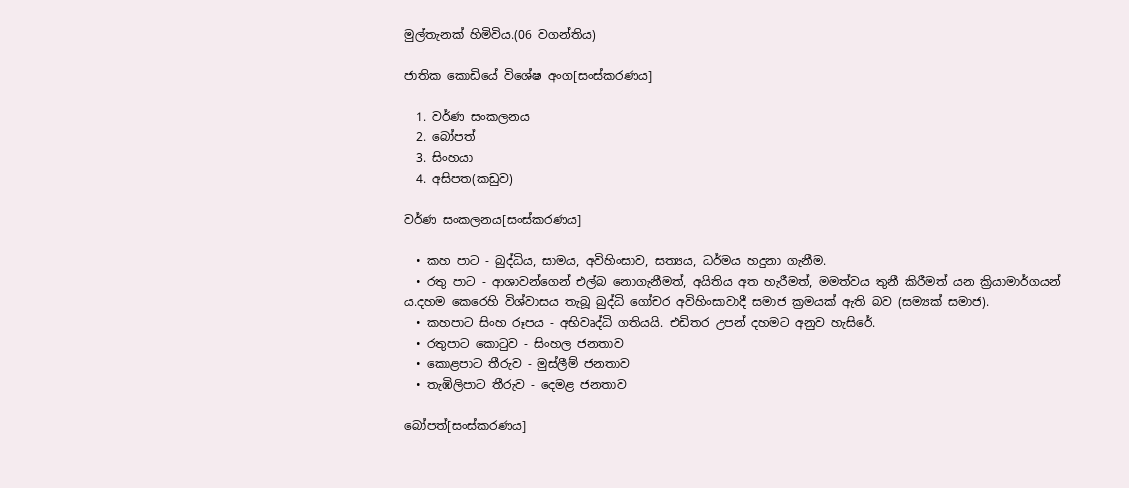මුල්තැනක් හිමිවිය.(06 වගන්තිය)

ජාතික කොඩියේ විශේෂ අංග[සංස්කරණය]

  1. වර්ණ සංකලනය
  2. බෝපත්
  3. සිංහයා
  4. අසිපත(කඩුව)

වර්ණ සංකලනය[සංස්කරණය]

  • කහ පාට - බුද්ධිය, සාමය, අවිහිංසාව, සත්‍යය, ධර්මය හදුනා ගැනීම.
  • රතු පාට - ආශාවන්ගෙන් එල්බ නොගැනීමත්, අයිතිය අත හැරීමත්, මමත්වය තුනී කිරීමත් යන ක්‍රියාමාර්ගයන් ය.දහම කෙරෙහි විශ්වාසය තැබූ බුද්ධි ගෝචර අවිහිංසාවාදී සමාජ ක්‍රමයක් ඇති බව (සම්‍යක් සමාජ).
  • කහපාට සිංහ රූපය - අභිවෘද්ධි ගතියයි. එඩිතර උපන් දහමට අනුව හැසිරේ.
  • රතුපාට කොටුව - සිංහල ජනතාව
  • කොළපාට තීරුව - මුස්ලීම් ජනතාව
  • තැඹිලිපාට තීරුව - දෙමළ ජනතාව

බෝපත්[සංස්කරණය]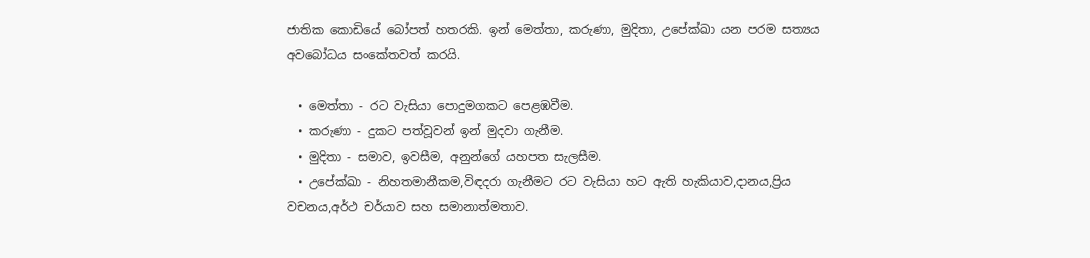ජාතික කොඩියේ බෝපත් හතරකි. ඉන් මෙත්තා, කරුණා, මුදිතා, උපේක්ඛා යන පරම සත්‍යය අවබෝධය සංකේතවත් කරයි.

  • මෙත්තා - රට වැසියා පොදුමගකට පෙළඹවීම.
  • කරුණා - දුකට පත්වූවන් ඉන් මුදවා ගැනීම.
  • මුදිතා - සමාව, ඉවසීම, අනුන්ගේ යහපත සැලසීම.
  • උපේක්ඛා - නිහතමානීකම,විඳදරා ගැනීමට රට වැසියා හට ඇති හැකියාව,දානය,ප්‍රිය වචනය,අර්ථ චර්යාව සහ සමානාත්මතාව.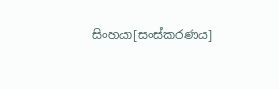සිංහයා[සංස්කරණය]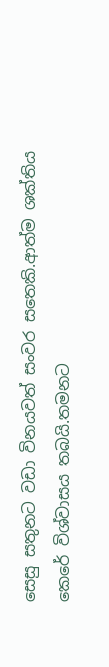සෙසු සතුනට වඩා විනයවත් සංවර සතෙකි.ආත්ම ශක්තිය කෙරේ විශ්වාසය තබයි.තමනට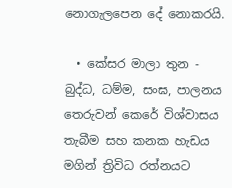නොගැලපෙන දේ නොකරයි.

  • කේසර මාලා තුන - බුද්ධ, ධම්ම, සංඝ, පාලනය තෙරුවන් කෙරේ විශ්වාසය තැබීම සහ කනක හැඩය මගින් ත්‍රිවිධ රත්නයට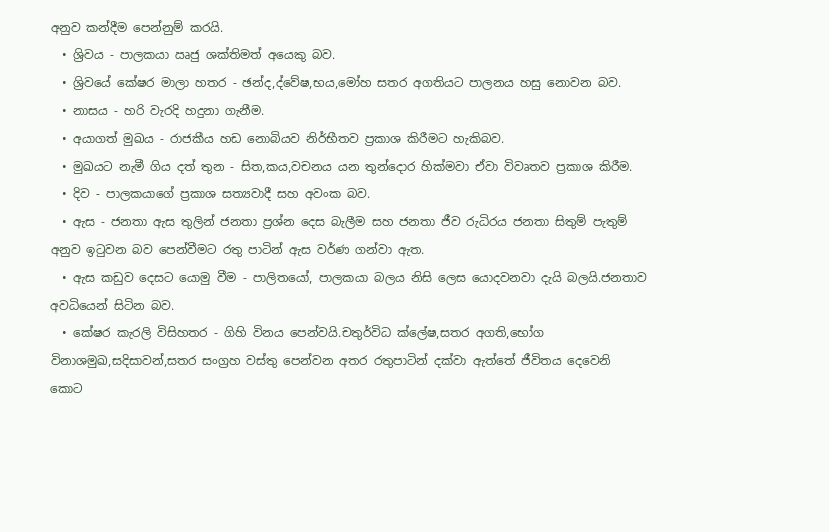අනුව කන්දීම පෙන්නුම් කරයි.
  • ශ්‍රිවය - පාලකයා ඍජු ශක්තිමත් අයෙකු බව.
  • ශ්‍රිවයේ කේෂර මාලා හතර - ඡන්ද,ද්වේෂ,භය,මෝහ සතර අගතියට පාලනය හසු නොවන බව.
  • නාසය - හරි වැරදි හදුනා ගැනීම.
  • අයාගත් මුඛය - රාජකීය හඩ නොබියව නිර්භීතව ප්‍රකාශ කිරීමට හැකිබව.
  • මුඛයට නැමී ගිය දත් තුන - සිත,කය,වචනය යන තුන්දොර හික්මවා ඒවා විවෘතව ප්‍රකාශ කිරීම.
  • දිව - පාලකයාගේ ප්‍රකාශ සත්‍යවාදී සහ අවංක බව.
  • ඇස - ජනතා ඇස තුලින් ජනතා ප්‍රශ්න දෙස බැලීම සහ ජනතා ජීව රුධිරය ජනතා සිතුම් පැතුම් අනුව ඉටුවන බව පෙන්වීමට රතු පාටින් ඇස වර්ණ ගන්වා ඇත.
  • ඇස කඩුව දෙසට යොමු වීම - පාලිතයෝ, පාලකයා බලය නිසි ලෙස යොදවනවා දැයි බලයි.ජනතාව අවධියෙන් සිටින බව.
  • කේෂර කැරලි විසිහතර - ගිහි විනය පෙන්වයි.චතුර්විධ ක්ලේෂ,සතර අගති,භෝග විනාශමුඛ,සදිසාවන්,සතර සංග්‍රහ වස්තු පෙන්වන අතර රතුපාටින් දක්වා ඇත්තේ ජීවිතය දෙවෙනි කොට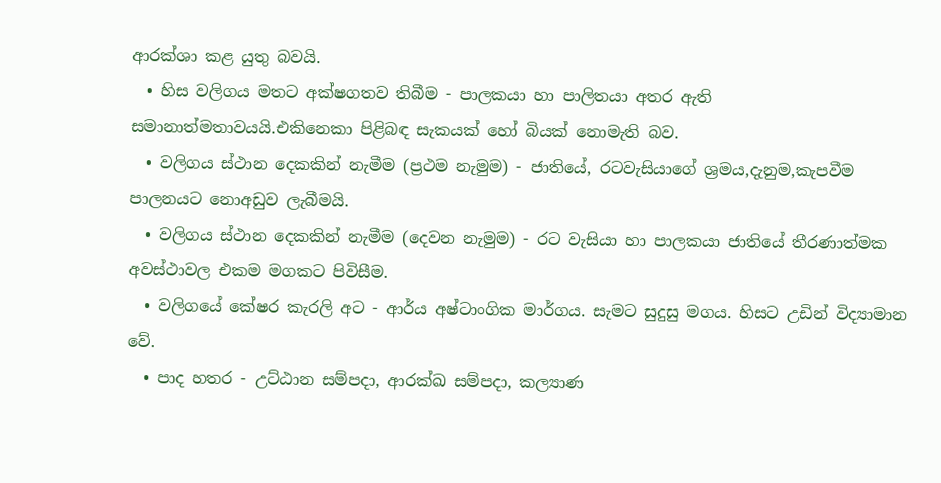ආරක්ශා කළ යුතු බවයි.
  • හිස වලිගය මතට අක්ෂගතව තිබීම - පාලකයා හා පාලිතයා අතර ඇති සමානාත්මතාවයයි.එකිනෙකා පිළිබඳ සැකයක් හෝ බියක් නොමැති බව.
  • වලිගය ස්ථාන දෙකකින් නැමීම (ප්‍රථම නැමුම) - ජාතියේ, රටවැසියාගේ ශ්‍රමය,දැනුම,කැපවීම පාලනයට නොඅඩුව ලැබීමයි.
  • වලිගය ස්ථාන දෙකකින් නැමීම (දෙවන නැමුම) - රට වැසියා හා පාලකයා ජාතියේ තීරණාත්මක අවස්ථාවල එකම මගකට පිවිසීම.
  • වලිගයේ කේෂර කැරලි අට - ආර්ය අෂ්ටාංගික මාර්ගය. සැමට සුදුසු මගය. හිසට උඩින් විද්‍යාමාන වේ.
  • පාද හතර - උට්ඨාන සම්පදා, ආරක්ඛ සම්පදා, කල්‍යාණ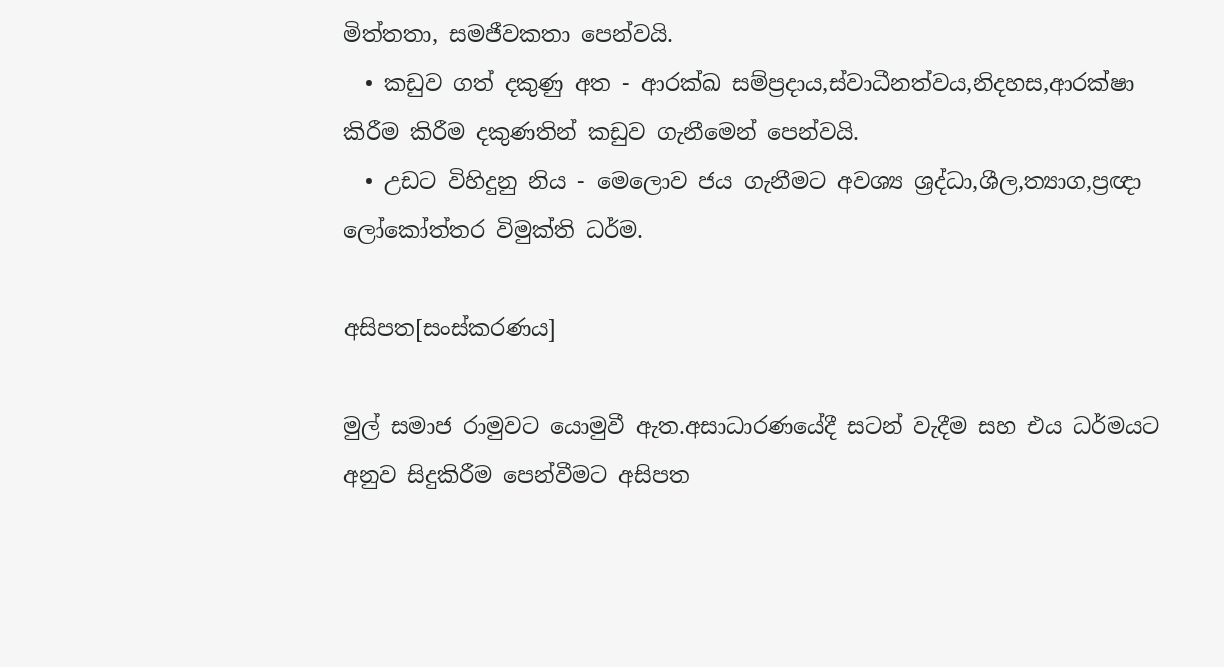මිත්තතා, සමජීවකතා පෙන්වයි.
  • කඩුව ගත් දකුණු අත - ආරක්ඛ සම්ප්‍රදාය,ස්වාධීනත්වය,නිදහස,ආරක්ෂා කිරීම කිරීම දකුණතින් කඩුව ගැනීමෙන් පෙන්වයි.
  • උඩට විහිදුනු නිය - මෙලොව ජය ගැනීමට අවශ්‍ය ශ්‍රද්ධා,ශීල,ත්‍යාග,ප්‍රඥා ලෝකෝත්තර විමුක්ති ධර්ම.

අසිපත[සංස්කරණය]

මුල් සමාජ රාමුවට යොමුවී ඇත.අසාධාරණයේදී සටන් වැදීම සහ එය ධර්මයට අනුව සිදුකිරීම පෙන්වීමට අසිපත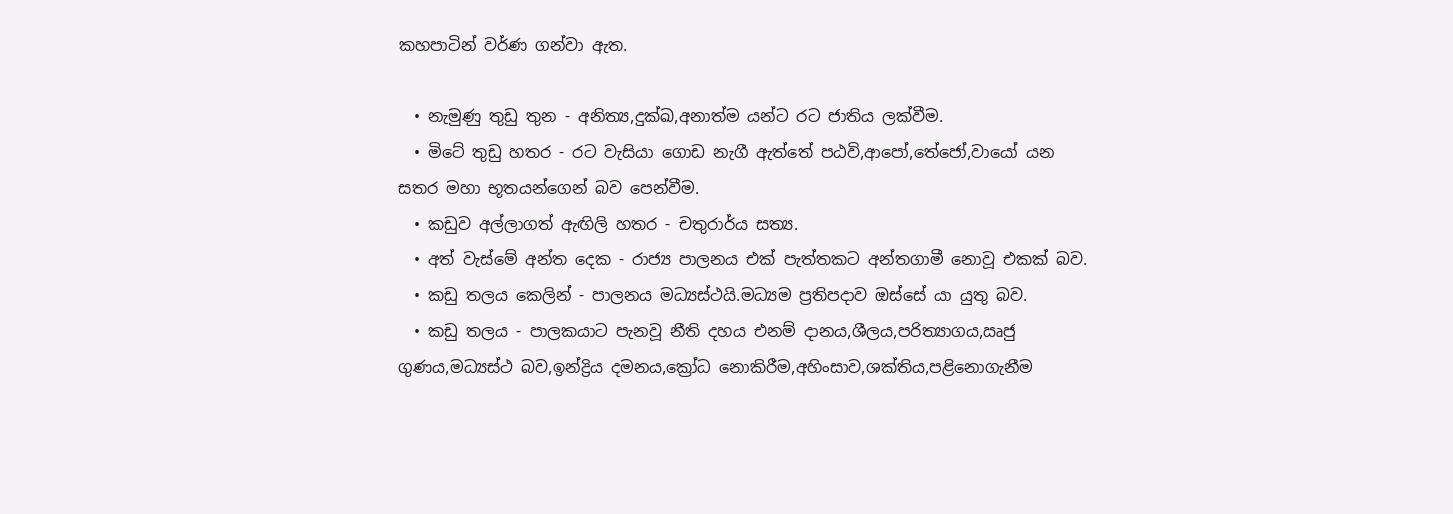කහපාටින් වර්ණ ගන්වා ඇත.

  • නැමුණු තුඩු තුන - අනිත්‍ය,දුක්ඛ,අනාත්ම යන්ට රට ජාතිය ලක්වීම.
  • මිටේ තුඩු හතර - රට වැසියා ගොඩ නැගී ඇත්තේ පඨවි,ආපෝ,තේජෝ,වායෝ යන සතර මහා භූතයන්ගෙන් බව පෙන්වීම.
  • කඩුව අල්ලාගත් ඇඟිලි හතර - චතුරාර්ය සත්‍ය.
  • අත් වැස්මේ අන්ත දෙක - රාජ්‍ය පාලනය එක් පැත්තකට අන්තගාමී නොවූ එකක් බව.
  • කඩු තලය කෙලින් - පාලනය මධ්‍යස්ථයි.මධ්‍යම ප්‍රතිපදාව ඔස්සේ යා යුතු බව.
  • කඩු තලය - පාලකයාට පැනවූ නීති දහය එනම් දානය,ශීලය,පරිත්‍යාගය,ඍජු ගුණය,මධ්‍යස්ථ බව,ඉන්ද්‍රිය දමනය,ක්‍රෝධ නොකිරීම,අහිංසාව,ශක්තිය,පළිනොගැනීම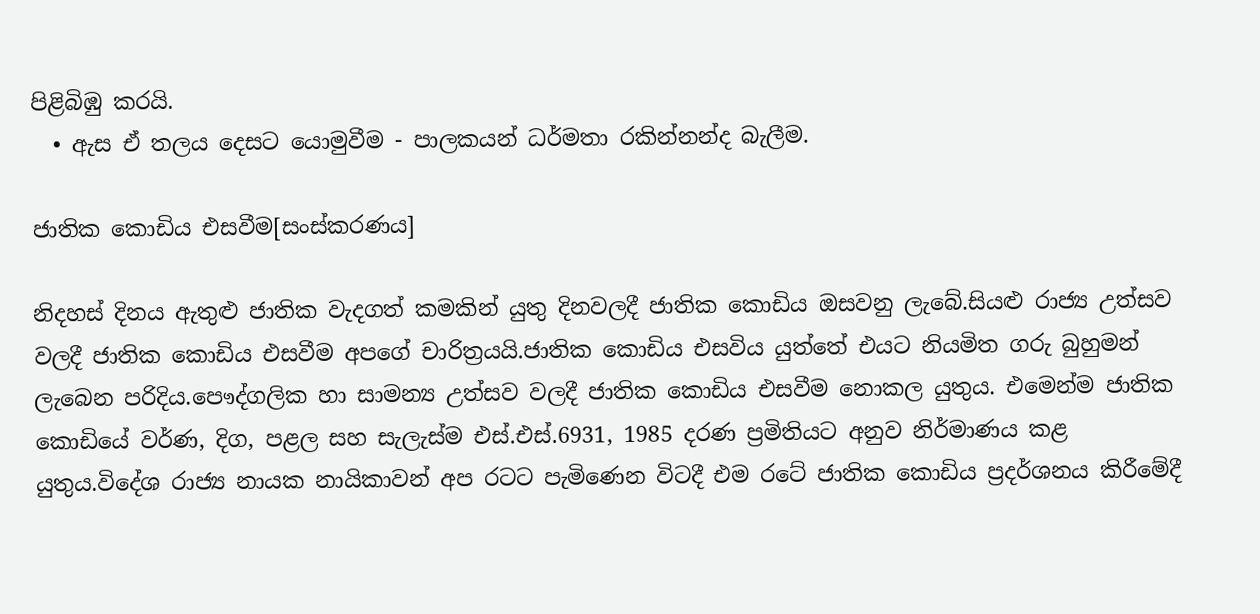පිළිබිඹු කරයි.
  • ඇස ඒ තලය දෙසට යොමුවීම - පාලකයන් ධර්මතා රකින්නන්ද බැලීම.

ජාතික කොඩිය එසවීම[සංස්කරණය]

නිදහස් දිනය ඇතුළු ජාතික වැදගත් කමකින් යුතු දිනවලදී ජාතික කොඩිය ඔසවනු ලැබේ.සියළු රාජ්‍ය උත්සව වලදී ජාතික කොඩිය එසවීම අපගේ චාරිත්‍රයයි.ජාතික කොඩිය එසවිය යුත්තේ එයට නියමිත ගරු බුහුමන් ලැබෙන පරිදිය.පෞද්ගලික හා සාමන්‍ය උත්සව වලදී ජාතික කොඩිය එසවීම නොකල යුතුය. එමෙන්ම ජාතික කොඩියේ වර්ණ, දිග, පළල සහ සැලැස්ම එස්.එස්.6931, 1985 දරණ ප්‍රමිතියට අනුව නිර්මාණය කළ යුතුය.විදේශ රාජ්‍ය නායක නායිකාවන් අප රටට පැමිණෙන විටදී එම රටේ ජාතික කොඩිය ප්‍රදර්ශනය කිරීමේදී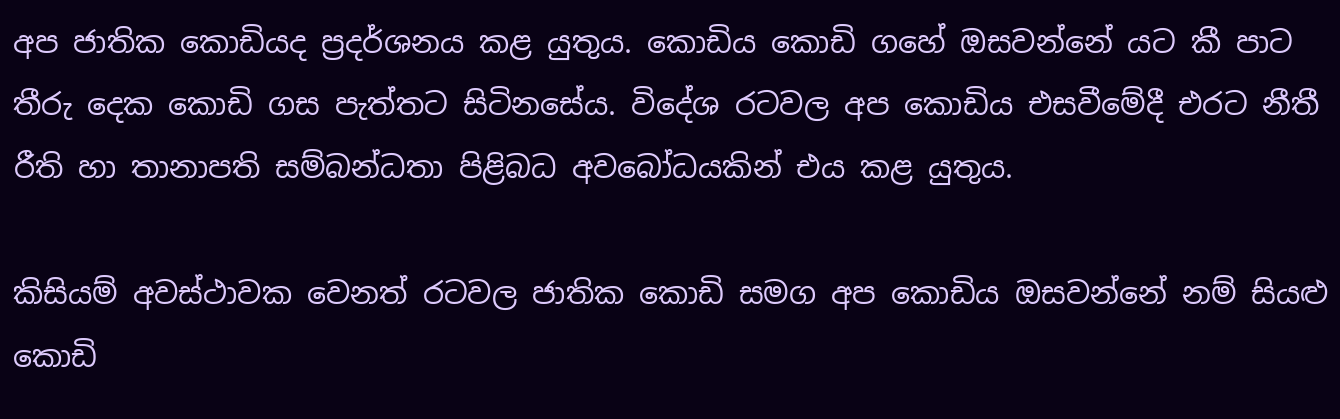අප ජාතික කොඩියද ප්‍රදර්ශනය කළ යුතුය. කොඩිය කොඩි ගහේ ඔසවන්නේ යට කී පාට තීරු දෙක කොඩි ගස පැත්තට සිටිනසේය. විදේශ රටවල අප කොඩිය එසවීමේදී එරට නීතී රීති හා තානාපති සම්බන්ධතා පිළිබධ අවබෝධයකින් එය කළ යුතුය.

කිසියම් අවස්ථාවක වෙනත් රටවල ජාතික කොඩි සමග අප කොඩිය ඔසවන්නේ නම් සියළු කොඩි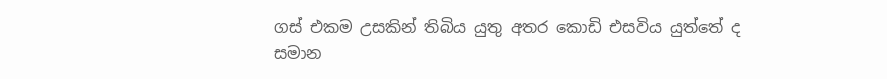ගස් එකම උසකින් තිබිය යුතු අතර කොඩි එසවිය යුත්තේ ද සමාන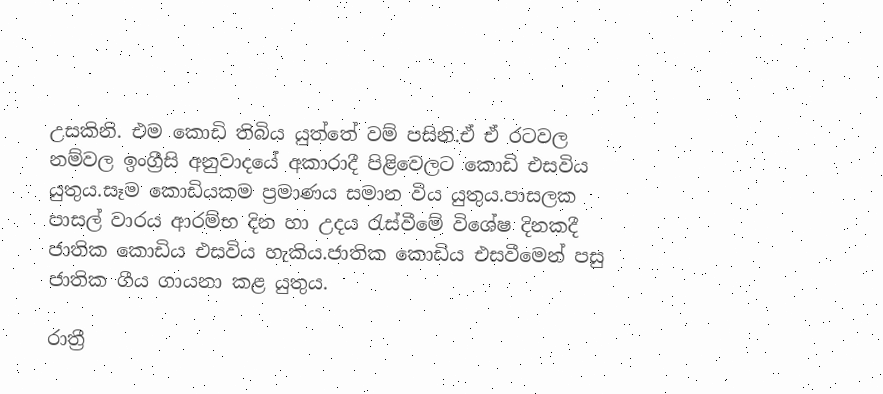උසකිනි. එම කොඩි තිබිය යුත්තේ වම් පසිනි.ඒ ඒ රටවල නම්වල ඉංග්‍රීසි අනුවාදයේ අකාරාදී පිළිවෙලට කොඩි එසවිය යුතුය.සෑම කොඩියකම ප්‍රමාණය සමාන විය යුතුය.පාසලක පාසල් වාරය ආරම්භ දින හා උදය රැස්වීමේ විශේෂ දිනකදී ජාතික කොඩිය එසවිය හැකිය.ජාතික කොඩිය එසවීමෙන් පසු ජාතික ගීය ගායනා කළ යුතුය.

රාත්‍රී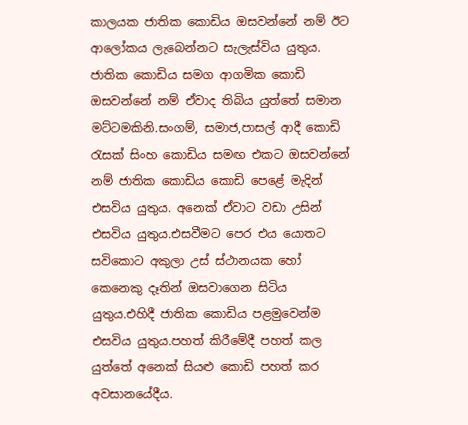කාලයක ජාතික කොඩිය ඔසවන්නේ නම් ඊට ආලෝකය ලැබෙන්නට සැලැස්විය යුතුය. ජාතික කොඩිය සමග ආගමික කොඩි ඔසවන්නේ නම් ඒවාද තිබිය යුත්තේ සමාන මට්ටමකිනි.සංගම්, සමාජ,පාසල් ආදී කොඩි රැසක් සිංහ කොඩිය සමඟ එකට ඔසවන්නේ නම් ජාතික කොඩිය කොඩි පෙළේ මැදින් එසවිය යුතුය. අනෙක් ඒවාට වඩා උසින් එසවිය යුතුය.එසවීමට පෙර එය යොතට සවිකොට අකුලා උස් ස්ථානයක හෝ කෙනෙකු දෑතින් ඔසවාගෙන සිටිය යුතුය.එහිදී ජාතික කොඩිය පළමුවෙන්ම එසවිය යුතුය.පහත් කිරීමේදී පහත් කල යුත්තේ අනෙක් සියළු කොඩි පහත් කර අවසානයේදීය.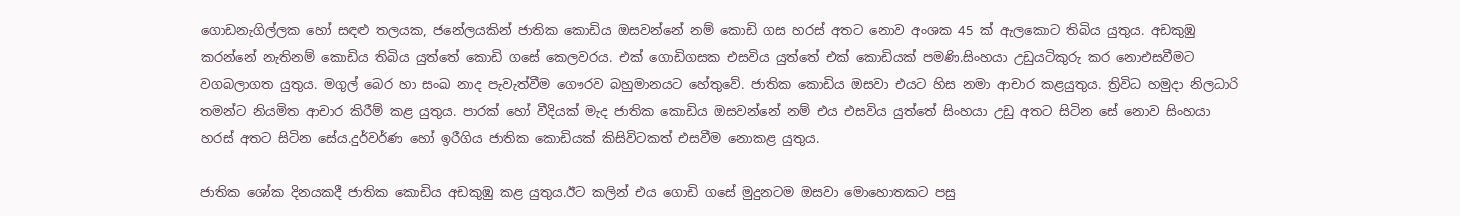ගොඩනැගිල්ලක හෝ සඳළු තලයක, ජනේලයකින් ජාතික කොඩිය ඔසවන්නේ නම් කොඩි ගස හරස් අතට නොව අංශක 45 ක් ඇලකොට තිබිය යුතුය. අඩකුඹු කරන්නේ නැතිනම් කොඩිය තිබිය යුත්තේ කොඩි ගසේ කෙලවරය. එක් ගොඩිගසක එසවිය යුත්තේ එක් කොඩියක් පමණි.සිංහයා උඩුයටිකුරු කර නොඑසවීමට වගබලාගත යුතුය. මගුල් බෙර හා සංඛ නාද පැවැත්වීම ගෞරව බහුමානයට හේතුවේ. ජාතික කොඩිය ඔසවා එයට හිස නමා ආචාර කළයුතුය. ත්‍රිවිධ හමුදා නිලධාරි තමන්ට නියමිත ආචාර කිරීම් කළ යුතුය. පාරක් හෝ වීදියක් මැද ජාතික කොඩිය ඔසවන්නේ නම් එය එසවිය යුත්තේ සිංහයා උඩු අතට සිටින සේ නොව සිංහයා හරස් අතට සිටින සේය.දුර්වර්ණ හෝ ඉරීගිය ජාතික කොඩියක් කිසිවිටකත් එසවීම නොකළ යුතුය.

ජාතික ශෝක දිනයකදී ජාතික කොඩිය අඩකුඹු කළ යුතුය.ඊට කලින් එය ගොඩි ගසේ මුදුනටම ඔසවා මොහොතකට පසු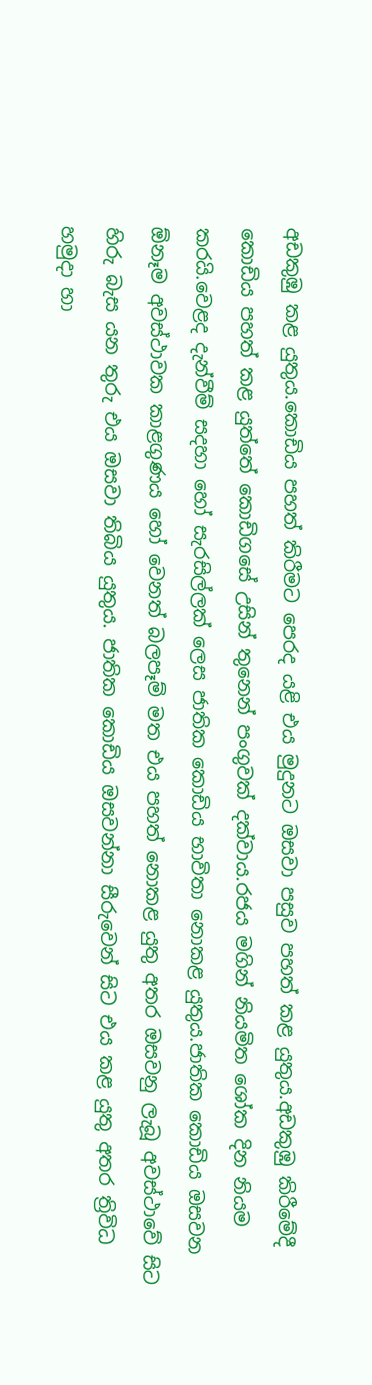අඩකුඹු කළ යුතුය.කොඩිය පහත් කිරීමට පෙරද යළි එය මුදුනට ඔසවා පසුව පහත් කළ යුතුය.අඩකුඹු කිරීමේදී කොඩිය පහත් කළ යුත්තේ කොඩිගසේ උසින් තුනෙන් පංගුවක් දක්වාය.රජය මගින් නියමිත ශෝක දින නියම කරයි.වෙළද දැන්වීම් සදහා හෝ සැරසිල්ලක් ලෙස ජාතික කොඩිය භාවිතා නොකළ යුතුය.ජාතික කොඩිය ඔසවන ඕනෑම අවස්ථාවක කාළගුණය හෝ වෙනත් බලපෑම් මත එය පහත් නොකළ යුතු අතර ඔසවනු ලැබූ අවස්ථාවේ සිට හිරු බැස යන තුරු එය ඔසවා තිබිය යුතුය. ජාතික කොඩිය ඔසවන්නා සීරුවෙන් සිට එය කළ යුතු අතර ත්‍රිවිධ හමුදා හා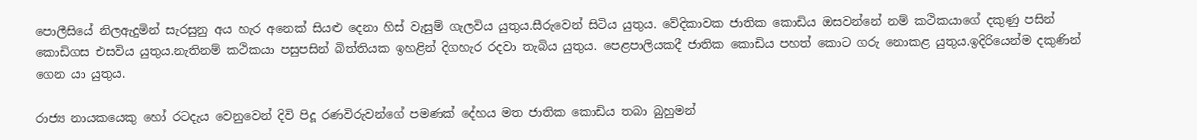පොලීසියේ නිලඇදුමින් සැරසුනු අය හැර අනෙක් සියළු දෙනා හිස් වැසුම් ගැලවිය යුතුය.සීරුවෙන් සිටිය යුතුය. වේදිකාවක ජාතික කොඩිය ඔසවන්නේ නම් කථිකයාගේ දකුණු පසින් කොඩිගස එසවිය යුතුය.නැතිනම් කථිකයා පසුපසින් බිත්තියක ඉහළින් දිගහැර රදවා තැබිය යුතුය. පෙළපාලියකදී ජාතික කොඩිය පහත් කොට ගරු නොකළ යුතුය.ඉදිරියෙන්ම දකුණින් ගෙන යා යුතුය.

රාජ්‍ය නායකයෙකු හෝ රටදැය වෙනුවෙන් දිවි පිදූ රණවිරුවන්ගේ පමණක් දේහය මත ජාතික කොඩිය තබා බුහුමන්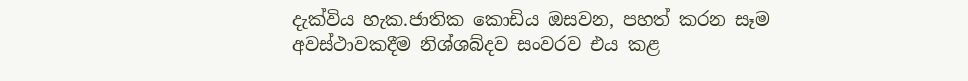දැක්විය හැක.ජාතික කොඩිය ඔසවන, පහත් කරන සෑම අවස්ථාවකදීම නිශ්ශබ්දව සංවරව එය කළ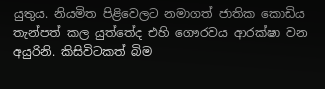යුතුය. නියමිත පිළිවෙලට නමාගත් ජාතික කොඩිය තැන්පත් කල යුත්තේද එහි ගෞරවය ආරක්ෂා වන අයුරිනි. කිසිවිටකත් බිම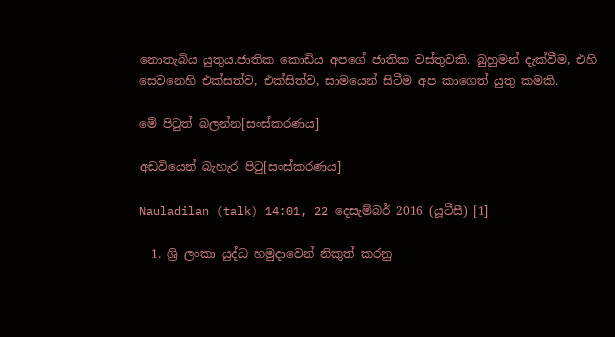නොතැබිය යුතුය.ජාතික කොඩිය අපගේ ජාතික වස්තුවකි. බුහුමන් දැක්වීම, එහි සෙවනෙහි එක්සත්ව, එක්සිත්ව, සාමයෙන් සිටීම අප කාගෙත් යුතු කමකි.

මේ පිටුත් බලන්න[සංස්කරණය]

අඩවියෙන් බැහැර පිටු[සංස්කරණය]

Nauladilan (talk) 14:01, 22 දෙසැම්බර් 2016 (යූටීසී) [1]

  1. ශ්‍රි ලංකා යුද්ධ හමුදාවෙන් නිකුත් කරනු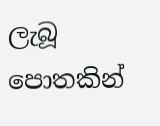ලැබූ පොතකින්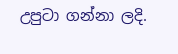උපුටා ගන්නා ලදි.